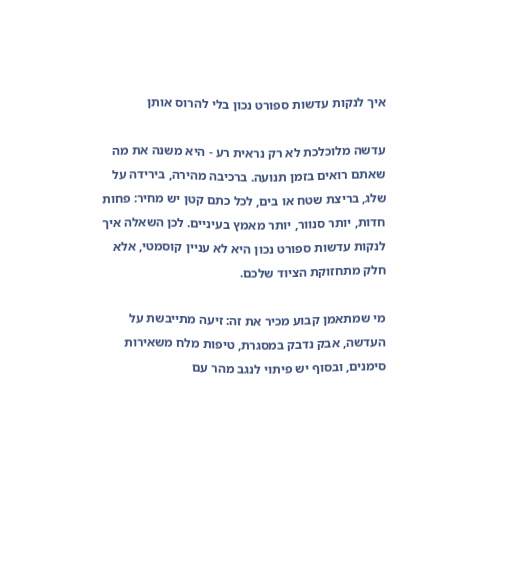איך לנקות עדשות ספורט נכון בלי להרוס אותן

עדשה מלוכלכת לא רק נראית רע - היא משנה את מה שאתם רואים בזמן תנועה. ברכיבה מהירה, בירידה על שלג, בריצת שטח או בים, לכל כתם קטן יש מחיר: פחות חדות, יותר סנוור, יותר מאמץ בעיניים. לכן השאלה איך לנקות עדשות ספורט נכון היא לא עניין קוסמטי, אלא חלק מתחזוקת הציוד שלכם.

מי שמתאמן קבוע מכיר את זה: זיעה מתייבשת על העדשה, אבק נדבק במסגרת, טיפות מלח משאירות סימנים, ובסוף יש פיתוי לנגב מהר עם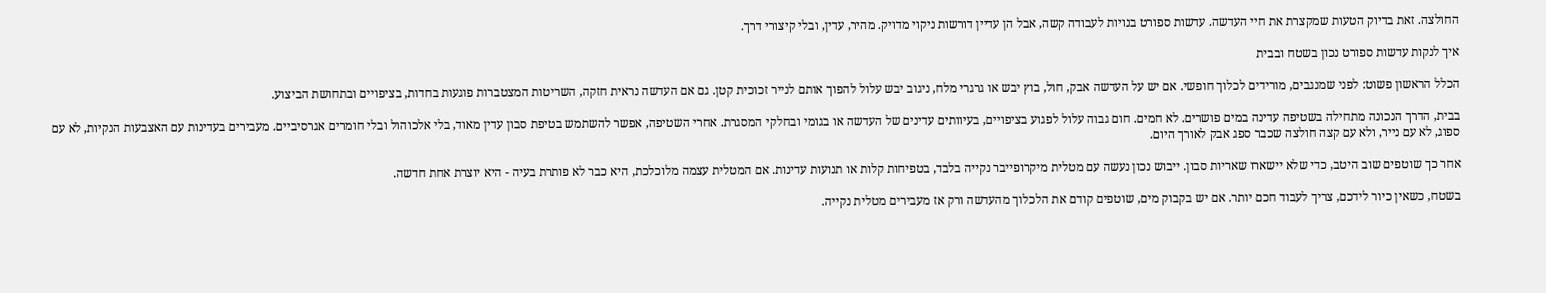החולצה. זאת בדיוק הטעות שמקצרת את חיי העדשה. עדשות ספורט בנויות לעבודה קשה, אבל הן עדיין דורשות ניקוי מדויק. מהיר, עדין, ובלי קיצורי דרך.

איך לנקות עדשות ספורט נכון בשטח ובבית

הכלל הראשון פשוט: לפני שמנגבים, מורידים לכלוך חופשי. אם יש על העדשה אבק, חול, בוץ יבש או גרגרי מלח, ניגוב יבש עלול להפוך אותם לנייר זכוכית קטן. גם אם העדשה נראית חזקה, השריטות המצטברות פוגעות בחדות, בציפויים ובתחושת הביצוע.

בבית, הדרך הנכונה מתחילה בשטיפה עדינה במים פושרים. לא חמים. חום גבוה עלול לפגוע בציפויים, בעיוותים עדינים של העדשה או בגומי ובחלקי המסגרת. אחרי השטיפה, אפשר להשתמש בטיפת סבון עדין מאוד, בלי אלכוהול ובלי חומרים אגרסיביים. מעבירים בעדינות עם האצבעות הנקיות, לא עם ספוג, לא עם נייר, ולא עם קצה חולצה שכבר ספג אבק לאורך היום.

אחר כך שוטפים שוב היטב, כדי שלא יישארו שאריות סבון. ייבוש נכון נעשה עם מטלית מיקרופייבר נקייה בלבד, בטפיחות קלות או תנועות עדינות. אם המטלית עצמה מלוכלכת, היא כבר לא פותרת בעיה - היא יוצרת אחת חדשה.

בשטח, כשאין כיור לידכם, צריך לעבוד חכם יותר. אם יש בקבוק מים, שוטפים קודם את הלכלוך מהעדשה ורק אז מעבירים מטלית נקייה.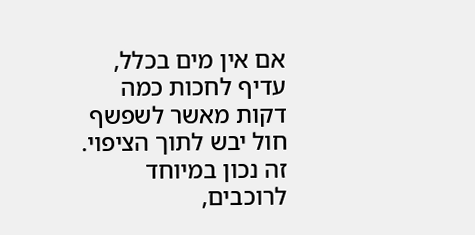אם אין מים בכלל, עדיף לחכות כמה דקות מאשר לשפשף חול יבש לתוך הציפוי. זה נכון במיוחד לרוכבים,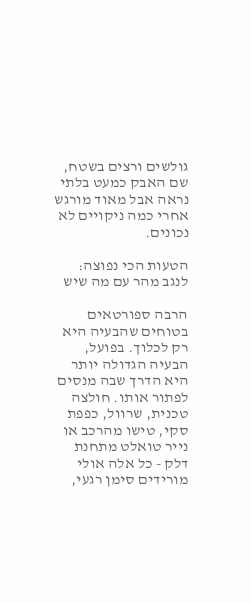גולשים ורצים בשטח, שם האבק כמעט בלתי נראה אבל מאוד מורגש אחרי כמה ניקויים לא נכונים.

הטעות הכי נפוצה: לנגב מהר עם מה שיש

הרבה ספורטאים בטוחים שהבעיה היא רק לכלוך. בפועל, הבעיה הגדולה יותר היא הדרך שבה מנסים לפתור אותו. חולצה טכנית, שרוול, כפפת סקי, טישו מהרכב או נייר טואלט מתחנת דלק - כל אלה אולי מורידים סימן רגעי,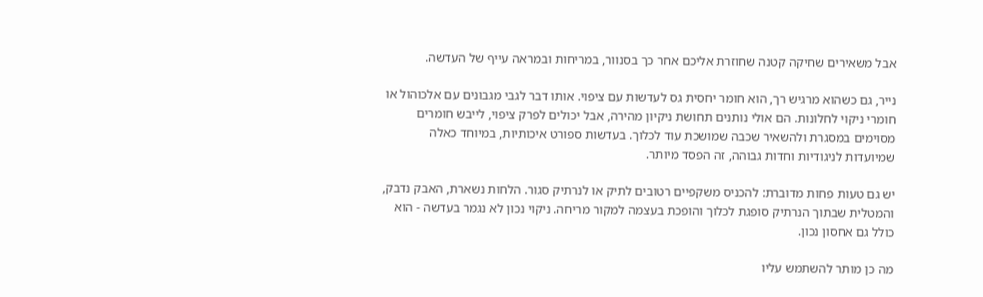אבל משאירים שחיקה קטנה שחוזרת אליכם אחר כך בסנוור, במריחות ובמראה עייף של העדשה.

נייר, גם כשהוא מרגיש רך, הוא חומר יחסית גס לעדשות עם ציפוי. אותו דבר לגבי מגבונים עם אלכוהול או חומרי ניקוי לחלונות. הם אולי נותנים תחושת ניקיון מהירה, אבל יכולים לפרק ציפוי, לייבש חומרים מסוימים במסגרת ולהשאיר שכבה שמושכת עוד לכלוך. בעדשות ספורט איכותיות, במיוחד כאלה שמיועדות לניגודיות וחדות גבוהה, זה הפסד מיותר.

יש גם טעות פחות מדוברת: להכניס משקפיים רטובים לתיק או לנרתיק סגור. הלחות נשארת, האבק נדבק, והמטלית שבתוך הנרתיק סופגת לכלוך והופכת בעצמה למקור מריחה. ניקוי נכון לא נגמר בעדשה - הוא כולל גם אחסון נכון.

מה כן מותר להשתמש עליו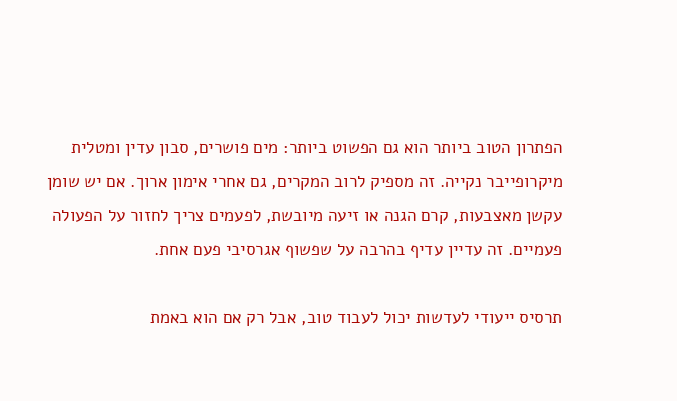הפתרון הטוב ביותר הוא גם הפשוט ביותר: מים פושרים, סבון עדין ומטלית מיקרופייבר נקייה. זה מספיק לרוב המקרים, גם אחרי אימון ארוך. אם יש שומן עקשן מאצבעות, קרם הגנה או זיעה מיובשת, לפעמים צריך לחזור על הפעולה פעמיים. זה עדיין עדיף בהרבה על שפשוף אגרסיבי פעם אחת.

תרסיס ייעודי לעדשות יכול לעבוד טוב, אבל רק אם הוא באמת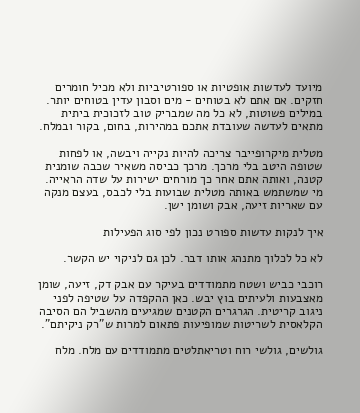מיועד לעדשות אופטיות או ספורטיביות ולא מכיל חומרים חזקים. אם אתם לא בטוחים - מים וסבון עדין בטוחים יותר. במילים פשוטות, לא כל מה שמבריק טוב לזכוכית ביתית מתאים לעדשה שעובדת אתכם במהירות, בחום, בקור ובמלח.

מטלית מיקרופייבר צריכה להיות נקייה ויבשה, או לפחות שטופה היטב בלי מרכך. מרכך כביסה משאיר שכבה שומנית קטנה, ואותה אתם אחר כך מורחים ישירות על שדה הראייה. מי שמשתמש באותה מטלית שבועות בלי לכבס, בעצם מנקה עם שאריות זיעה, אבק ושומן ישן.

איך לנקות עדשות ספורט נכון לפי סוג הפעילות

לא כל לכלוך מתנהג אותו דבר. לכן גם לניקוי יש הקשר.

רוכבי כביש ושטח מתמודדים בעיקר עם אבק דק, זיעה, שומן מאצבעות ולעיתים בוץ יבש. כאן ההקפדה על שטיפה לפני ניגוב קריטית. הגרגרים הקטנים שמגיעים מהשביל הם הסיבה הקלאסית לשריטות שמופיעות פתאום למרות ש"רק ניקיתם".

גולשים, גולשי רוח וטריאתלטים מתמודדים עם מלח. מלח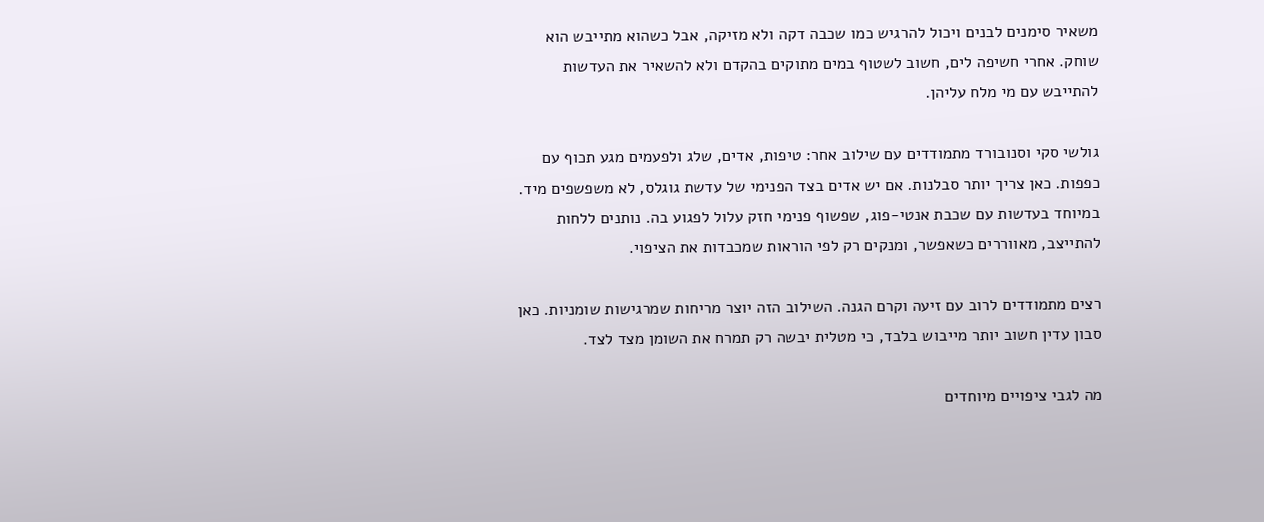משאיר סימנים לבנים ויכול להרגיש כמו שכבה דקה ולא מזיקה, אבל כשהוא מתייבש הוא שוחק. אחרי חשיפה לים, חשוב לשטוף במים מתוקים בהקדם ולא להשאיר את העדשות להתייבש עם מי מלח עליהן.

גולשי סקי וסנובורד מתמודדים עם שילוב אחר: טיפות, אדים, שלג ולפעמים מגע תכוף עם כפפות. כאן צריך יותר סבלנות. אם יש אדים בצד הפנימי של עדשת גוגלס, לא משפשפים מיד. במיוחד בעדשות עם שכבת אנטי-פוג, שפשוף פנימי חזק עלול לפגוע בה. נותנים ללחות להתייצב, מאווררים כשאפשר, ומנקים רק לפי הוראות שמכבדות את הציפוי.

רצים מתמודדים לרוב עם זיעה וקרם הגנה. השילוב הזה יוצר מריחות שמרגישות שומניות. כאן סבון עדין חשוב יותר מייבוש בלבד, כי מטלית יבשה רק תמרח את השומן מצד לצד.

מה לגבי ציפויים מיוחדים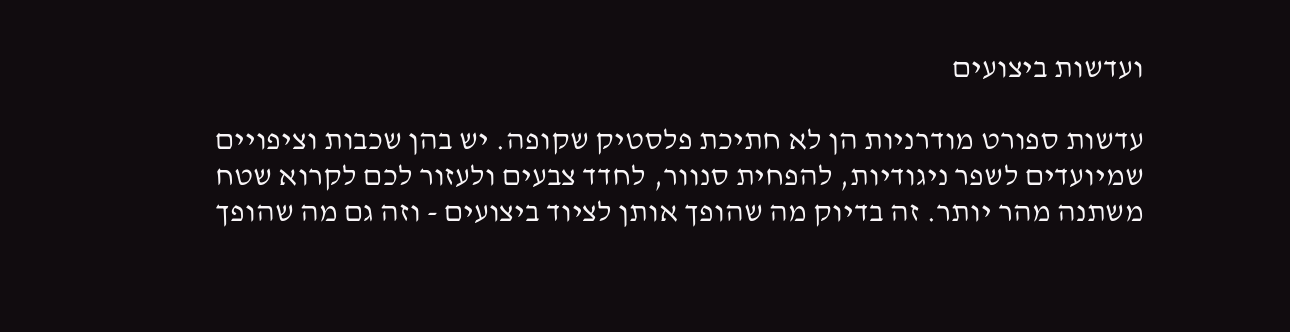ועדשות ביצועים

עדשות ספורט מודרניות הן לא חתיכת פלסטיק שקופה. יש בהן שכבות וציפויים שמיועדים לשפר ניגודיות, להפחית סנוור, לחדד צבעים ולעזור לכם לקרוא שטח משתנה מהר יותר. זה בדיוק מה שהופך אותן לציוד ביצועים - וזה גם מה שהופך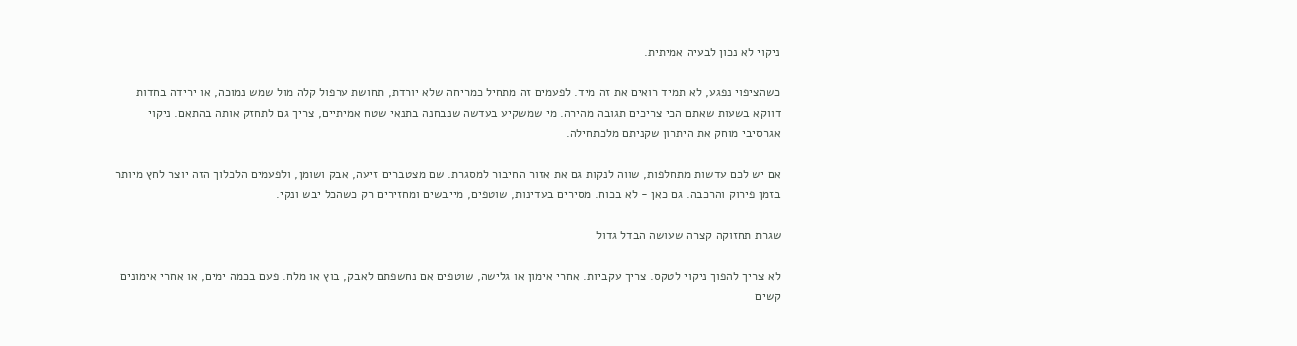ניקוי לא נכון לבעיה אמיתית.

כשהציפוי נפגע, לא תמיד רואים את זה מיד. לפעמים זה מתחיל כמריחה שלא יורדת, תחושת ערפול קלה מול שמש נמוכה, או ירידה בחדות דווקא בשעות שאתם הכי צריכים תגובה מהירה. מי שמשקיע בעדשה שנבחנה בתנאי שטח אמיתיים, צריך גם לתחזק אותה בהתאם. ניקוי אגרסיבי מוחק את היתרון שקניתם מלכתחילה.

אם יש לכם עדשות מתחלפות, שווה לנקות גם את אזור החיבור למסגרת. שם מצטברים זיעה, אבק ושומן, ולפעמים הלכלוך הזה יוצר לחץ מיותר בזמן פירוק והרכבה. גם כאן - לא בכוח. מסירים בעדינות, שוטפים, מייבשים ומחזירים רק כשהכל יבש ונקי.

שגרת תחזוקה קצרה שעושה הבדל גדול

לא צריך להפוך ניקוי לטקס. צריך עקביות. אחרי אימון או גלישה, שוטפים אם נחשפתם לאבק, בוץ או מלח. פעם בכמה ימים, או אחרי אימונים קשים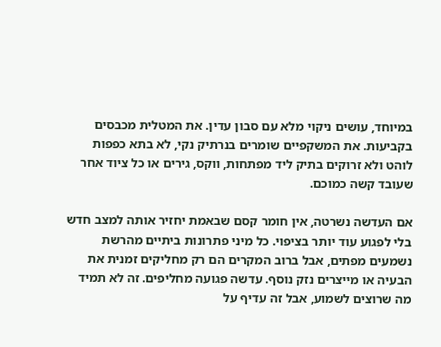במיוחד, עושים ניקוי מלא עם סבון עדין. את המטלית מכבסים בקביעות. את המשקפיים שומרים בנרתיק נקי, לא בתא כפפות לוהט ולא זרוקים בתיק ליד מפתחות, ווקס, גירים או כל ציוד אחר שעובד קשה כמוכם.

אם העדשה נשרטה, אין חומר קסם שבאמת יחזיר אותה למצב חדש בלי לפגוע עוד יותר בציפוי. כל מיני פתרונות ביתיים מהרשת נשמעים מפתים, אבל ברוב המקרים הם רק מחליקים זמנית את הבעיה או מייצרים נזק נוסף. עדשה פגועה מחליפים. זה לא תמיד מה שרוצים לשמוע, אבל זה עדיף על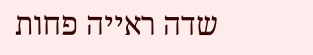שדה ראייה פחות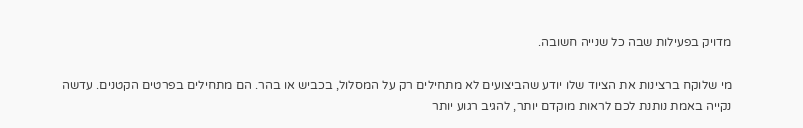מדויק בפעילות שבה כל שנייה חשובה.

מי שלוקח ברצינות את הציוד שלו יודע שהביצועים לא מתחילים רק על המסלול, בכביש או בהר. הם מתחילים בפרטים הקטנים. עדשה נקייה באמת נותנת לכם לראות מוקדם יותר, להגיב רגוע יותר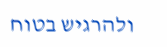ולהרגיש בטוח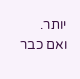יותר. ואם כבר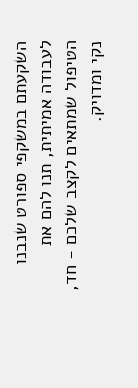השקעתם במשקפי ספורט שנבנו לעבודה אמיתית, תנו להם את הטיפול שמתאים לקצב שלכם - חד, נקי ומדויק.